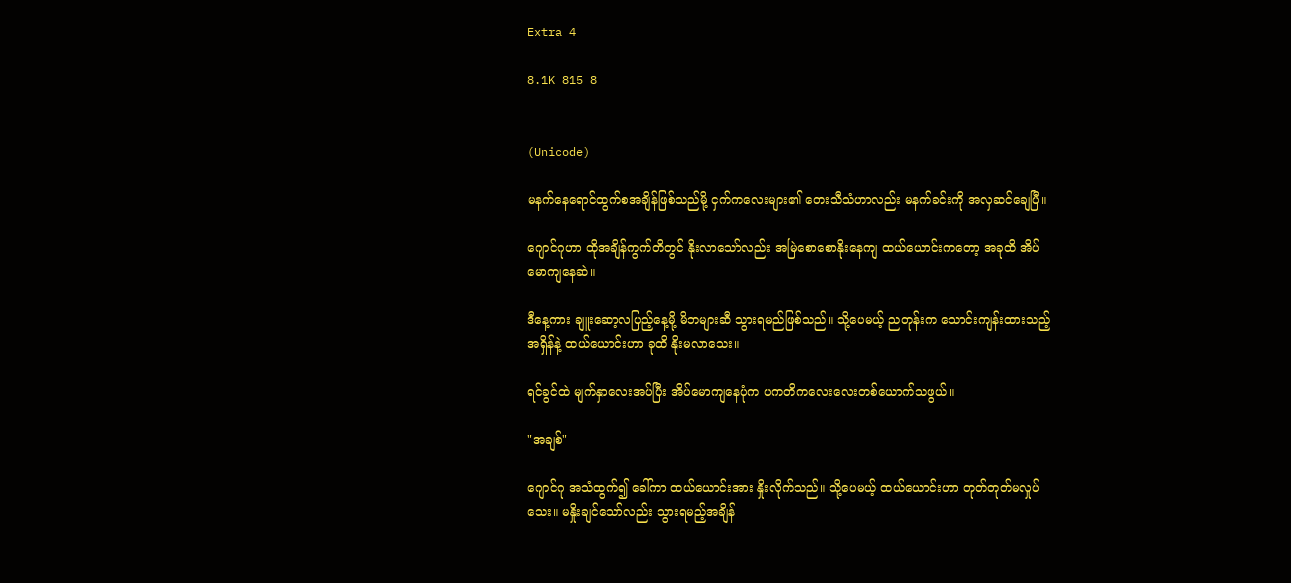Extra 4

8.1K 815 8


(Unicode)

မနက်နေရောင်ထွက်စအချိန်ဖြစ်သည်မို့ ငှက်ကလေးများ၏ တေးသီသံဟာလည်း မနက်ခင်းကို အလှဆင်ချေပြီ။

ဂျောင်ဂုဟာ ထိုအချိန်ကွက်တိတွင် နိုးလာသော်လည်း အမြဲစောစောနိုးနေကျ ထယ်ယောင်းကတော့ အခုထိ အိပ်မောကျနေဆဲ။

ဒီနေ့ကား ချူးဆော့လပြည့်နေ့မို့ မိဘများဆီ သွားရမည်ဖြစ်သည်။ သို့ပေမယ့် ညတုန်းက သောင်းကျန်းထားသည့် အရှိန်နဲ့ ထယ်ယောင်းဟာ ခုထိ နိုးမလာသေး။

ရင်ခွင်ထဲ မျက်နှာလေးအပ်ပြီး အိပ်မောကျနေပုံက ပကတိကလေးလေးတစ်ယောက်သဖွယ်။

"အချစ်"

ဂျောင်ဂု အသံထွက်၍ ခေါ်ကာ ထယ်ယောင်းအား နှိုးလိုက်သည်။ သို့ပေမယ့် ထယ်ယောင်းဟာ တုတ်တုတ်မလှုပ်သေး။ မနှိုးချင်သော်လည်း သွားရမည့်အချိန်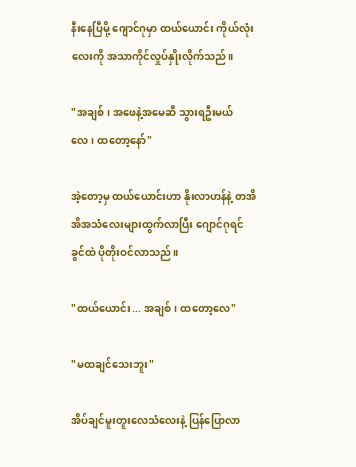နီးနေပြီမို့ ဂျောင်ဂုမှာ ထယ်ယောင်း ကိုယ်လုံးလေးကို အသာကိုင်လှုပ်နှိုးလိုက်သည်။

"အချစ်၊ အဖေနဲ့အမေဆီ သွားရဦးမယ်လေ၊ ထတော့နော်"

အဲ့တော့မှ ထယ်‌ယောင်းဟာ နိုးလာဟန်နဲ့ တအိအိအသံလေးများထွက်လာပြီး ဂျောင်ဂုရင်ခွင်ထဲ ပိုတိုးဝင်လာသည်။

"ထယ်ယောင်း... အချစ်၊ ထတော့လေ"

"မထချင်သေးဘူး"

အိပ်ချင်မူးတူးလေသံလေးနဲ့ ပြန်ပြောလာ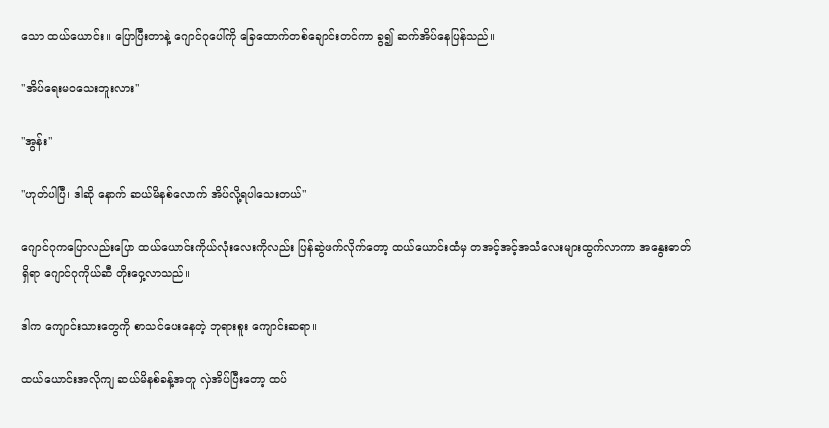သော ထယ်ယောင်း။ ပြောပြီးတာနဲ့ ဂျောင်ဂုပေါ်ကို ခြေထောက်တစ်ချောင်းတင်ကာ ခွ၍ ဆက်အိပ်နေပြန်သည်။

"အိပ်ရေးမဝသေးဘူးလား"

"အွန်း"

"ဟုတ်ပါပြီ၊ ဒါဆို နောက် ဆယ်မိနစ်လောက် အိပ်လို့ရပါသေးတယ်"

ဂျောင်ဂုကပြောလည်းပြော ထယ်ယောင်းကိုယ်လုံးလေးကိုလည်း ပြန်ဆွဲဖက်လိုက်တော့ ထယ်ယောင်းထံမှ တအင့်အင့်အသံလေးများထွက်လာကာ အနွေးဓာတ်ရှိရာ ဂျောင်ဂုကိုယ်ဆီ တိုးဝှေ့လာသည်။

ဒါက ကျောင်းသားတွေကို စာသင်ပေးနေတဲ့ ဘုရားစူး ကျောင်းဆရာ။

ထယ်ယောင်းအလိုကျ ဆယ်မိနစ်ခန့်အတူ လှဲအိပ်ပြီးတော့ ‌ထပ်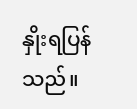နှိုးရပြန်သည်။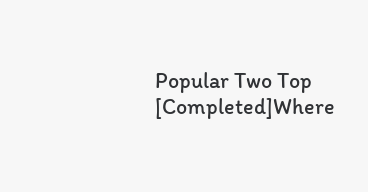Popular Two Top [Completed]Where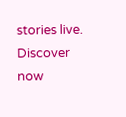stories live. Discover now